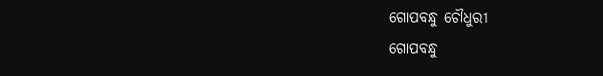ଗୋପବନ୍ଧୁ ଚୌଧୁରୀ
ଗୋପବନ୍ଧୁ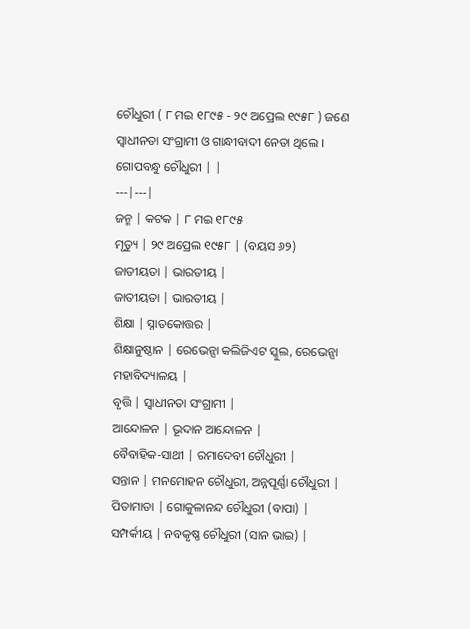ଚୌଧୁରୀ ( ୮ ମଇ ୧୮୯୫ - ୨୯ ଅପ୍ରେଲ ୧୯୫୮ ) ଜଣେ ସ୍ୱାଧୀନତା ସଂଗ୍ରାମୀ ଓ ଗାନ୍ଧୀବାଦୀ ନେତା ଥିଲେ ।
ଗୋପବନ୍ଧୁ ଚୌଧୁରୀ | |
---|---|
ଜନ୍ମ | କଟକ | ୮ ମଇ ୧୮୯୫
ମୃତ୍ୟୁ | ୨୯ ଅପ୍ରେଲ ୧୯୫୮ | (ବୟସ ୬୨)
ଜାତୀୟତା | ଭାରତୀୟ |
ଜାତୀୟତା | ଭାରତୀୟ |
ଶିକ୍ଷା | ସ୍ନାତକୋତ୍ତର |
ଶିକ୍ଷାନୁଷ୍ଠାନ | ରେଭେନ୍ସା କଲିଜିଏଟ ସ୍କୁଲ, ରେଭେନ୍ସା ମହାବିଦ୍ୟାଳୟ |
ବୃତ୍ତି | ସ୍ୱାଧୀନତା ସଂଗ୍ରାମୀ |
ଆନ୍ଦୋଳନ | ଭୂଦାନ ଆନ୍ଦୋଳନ |
ବୈବାହିକ-ସାଥୀ | ରମାଦେବୀ ଚୌଧୁରୀ |
ସନ୍ତାନ | ମନମୋହନ ଚୌଧୁରୀ, ଅନ୍ନପୂର୍ଣ୍ଣା ଚୌଧୁରୀ |
ପିତାମାତା | ଗୋକୁଳାନନ୍ଦ ଚୌଧୁରୀ (ବାପା) |
ସମ୍ପର୍କୀୟ | ନବକୃଷ୍ଣ ଚୌଧୁରୀ (ସାନ ଭାଇ) |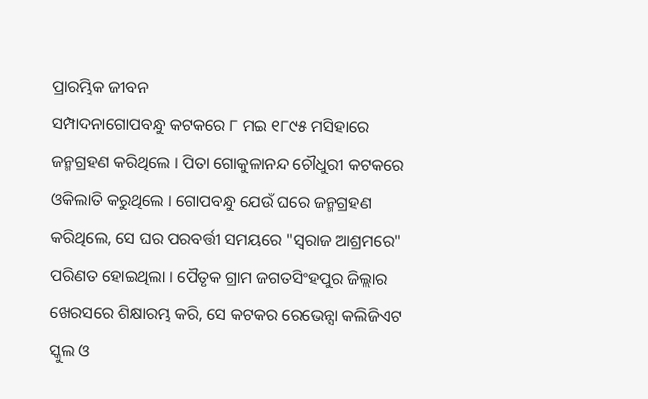ପ୍ରାରମ୍ଭିକ ଜୀବନ
ସମ୍ପାଦନାଗୋପବନ୍ଧୁ କଟକରେ ୮ ମଇ ୧୮୯୫ ମସିହାରେ ଜନ୍ମଗ୍ରହଣ କରିଥିଲେ । ପିତା ଗୋକୁଳାନନ୍ଦ ଚୌଧୁରୀ କଟକରେ ଓକିଲାତି କରୁଥିଲେ । ଗୋପବନ୍ଧୁ ଯେଉଁ ଘରେ ଜନ୍ମଗ୍ରହଣ କରିଥିଲେ, ସେ ଘର ପରବର୍ତ୍ତୀ ସମୟରେ "ସ୍ୱରାଜ ଆଶ୍ରମରେ" ପରିଣତ ହୋଇଥିଲା । ପୈତୃକ ଗ୍ରାମ ଜଗତସିଂହପୁର ଜିଲ୍ଲାର ଖେରସରେ ଶିକ୍ଷାରମ୍ଭ କରି, ସେ କଟକର ରେଭେନ୍ସା କଲିଜିଏଟ ସ୍କୁଲ ଓ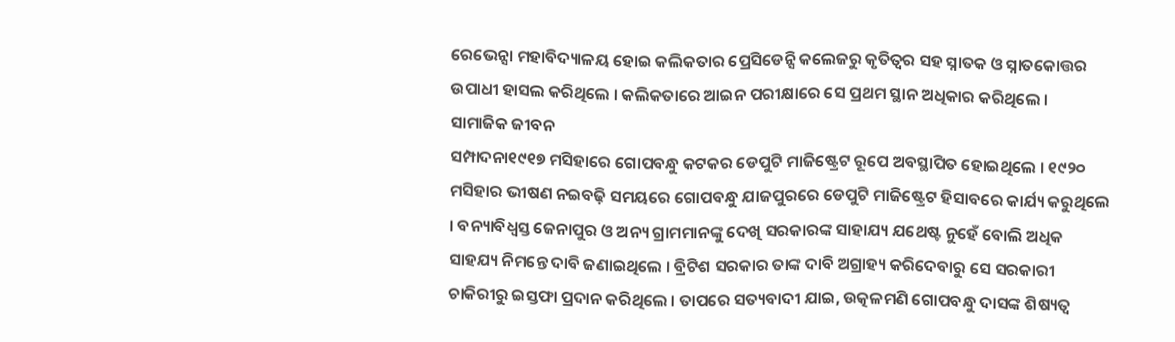ରେଭେନ୍ସା ମହାବିଦ୍ୟାଳୟ ହୋଇ କଲିକତାର ପ୍ରେସିଡେନ୍ସି କଲେଜରୁ କୃତିତ୍ୱର ସହ ସ୍ନାତକ ଓ ସ୍ନାତକୋତ୍ତର ଉପାଧୀ ହାସଲ କରିଥିଲେ । କଲିକତାରେ ଆଇନ ପରୀକ୍ଷାରେ ସେ ପ୍ରଥମ ସ୍ଥାନ ଅଧିକାର କରିଥିଲେ ।
ସାମାଜିକ ଜୀବନ
ସମ୍ପାଦନା୧୯୧୭ ମସିହାରେ ଗୋପବନ୍ଧୁ କଟକର ଡେପୁଟି ମାଜିଷ୍ଟ୍ରେଟ ରୂପେ ଅବସ୍ଥାପିତ ହୋଇଥିଲେ । ୧୯୨୦ ମସିହାର ଭୀଷଣ ନଇବଢ଼ି ସମୟରେ ଗୋପବନ୍ଧୁ ଯାଜପୁରରେ ଡେପୁଟି ମାଜିଷ୍ଟ୍ରେଟ ହିସାବରେ କାର୍ଯ୍ୟ କରୁଥିଲେ । ବନ୍ୟାବିଧ୍ୱସ୍ତ ଜେନାପୁର ଓ ଅନ୍ୟ ଗ୍ରାମମାନଙ୍କୁ ଦେଖି ସରକାରଙ୍କ ସାହାଯ୍ୟ ଯଥେଷ୍ଟ ନୁହେଁ ବୋଲି ଅଧିକ ସାହଯ୍ୟ ନିମନ୍ତେ ଦାବି ଜଣାଇଥିଲେ । ବ୍ରିଟିଶ ସରକାର ତାଙ୍କ ଦାବି ଅଗ୍ରାହ୍ୟ କରିଦେବାରୁ ସେ ସରକାରୀ ଚାକିରୀରୁ ଇସ୍ତଫା ପ୍ରଦାନ କରିଥିଲେ । ତାପରେ ସତ୍ୟବାଦୀ ଯାଇ, ଉତ୍କଳମଣି ଗୋପବନ୍ଧୁ ଦାସଙ୍କ ଶିଷ୍ୟତ୍ୱ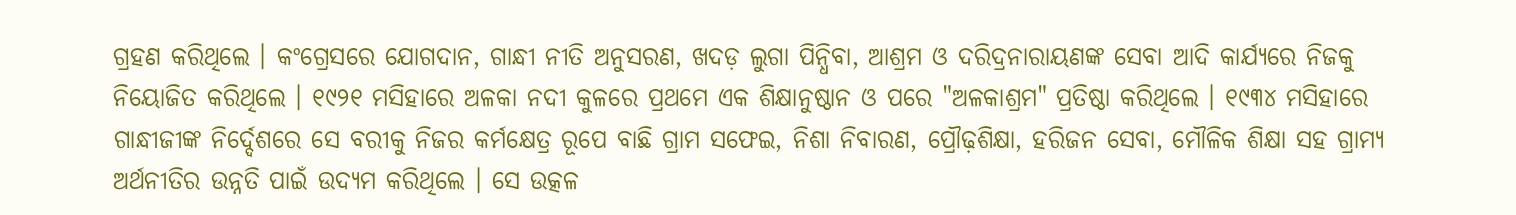ଗ୍ରହଣ କରିଥିଲେ । କଂଗ୍ରେସରେ ଯୋଗଦାନ, ଗାନ୍ଧୀ ନୀତି ଅନୁସରଣ, ଖଦଡ଼ ଲୁଗା ପିନ୍ଧିବା, ଆଶ୍ରମ ଓ ଦରିଦ୍ରନାରାୟଣଙ୍କ ସେବା ଆଦି କାର୍ଯ୍ୟରେ ନିଜକୁ ନିୟୋଜିତ କରିଥିଲେ । ୧୯୨୧ ମସିହାରେ ଅଳକା ନଦୀ କୁଳରେ ପ୍ରଥମେ ଏକ ଶିକ୍ଷାନୁଷ୍ଠାନ ଓ ପରେ "ଅଳକାଶ୍ରମ" ପ୍ରତିଷ୍ଠା କରିଥିଲେ । ୧୯୩୪ ମସିହାରେ ଗାନ୍ଧୀଜୀଙ୍କ ନିର୍ଦ୍ଦେଶରେ ସେ ବରୀକୁ ନିଜର କର୍ମକ୍ଷେତ୍ର ରୂପେ ବାଛି ଗ୍ରାମ ସଫେଇ, ନିଶା ନିବାରଣ, ପ୍ରୌଢ଼ଶିକ୍ଷା, ହରିଜନ ସେବା, ମୌଳିକ ଶିକ୍ଷା ସହ ଗ୍ରାମ୍ୟ ଅର୍ଥନୀତିର ଉନ୍ନତି ପାଇଁ ଉଦ୍ୟମ କରିଥିଲେ । ସେ ଉତ୍କଳ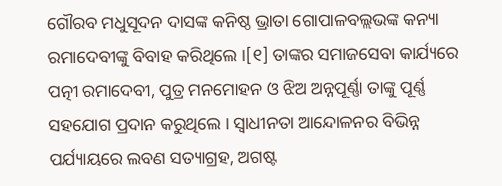ଗୌରବ ମଧୁସୂଦନ ଦାସଙ୍କ କନିଷ୍ଠ ଭ୍ରାତା ଗୋପାଳବଲ୍ଲଭଙ୍କ କନ୍ୟା ରମାଦେବୀଙ୍କୁ ବିବାହ କରିଥିଲେ ।[୧] ତାଙ୍କର ସମାଜସେବା କାର୍ଯ୍ୟରେ ପତ୍ନୀ ରମାଦେବୀ, ପୁତ୍ର ମନମୋହନ ଓ ଝିଅ ଅନ୍ନପୂର୍ଣ୍ଣା ତାଙ୍କୁ ପୂର୍ଣ୍ଣ ସହଯୋଗ ପ୍ରଦାନ କରୁଥିଲେ । ସ୍ୱାଧୀନତା ଆନ୍ଦୋଳନର ବିଭିନ୍ନ ପର୍ଯ୍ୟାୟରେ ଲବଣ ସତ୍ୟାଗ୍ରହ, ଅଗଷ୍ଟ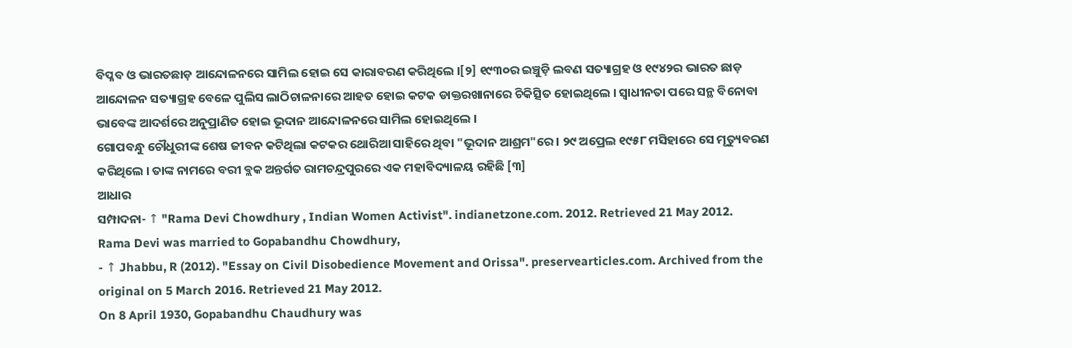ବିପ୍ଳବ ଓ ଭାରତଛାଡ଼ ଆନ୍ଦୋଳନରେ ସାମିଲ ହୋଇ ସେ କାରାବରଣ କରିଥିଲେ ।[୨] ୧୯୩୦ର ଇଞ୍ଚୁଡ଼ି ଲବଣ ସତ୍ୟାଗ୍ରହ ଓ ୧୯୪୨ର ଭାରତ ଛାଡ଼ ଆନ୍ଦୋଳନ ସତ୍ୟାଗ୍ରହ ବେଳେ ପୁଲିସ ଲାଠିଚାଳନାରେ ଆହତ ହୋଇ କଟକ ଡାକ୍ତରଖାନାରେ ଚିକିତ୍ସିତ ହୋଇଥିଲେ । ସ୍ୱାଧୀନତା ପରେ ସନ୍ଥ ବିନୋବା ଭାବେଙ୍କ ଆଦର୍ଶରେ ଅନୁପ୍ରାଣିତ ହୋଇ ଭୂଦାନ ଆନ୍ଦୋଳନରେ ସାମିଲ ହୋଇଥିଲେ ।
ଗୋପବନ୍ଧୁ ଚୌଧୁରୀଙ୍କ ଶେଷ ଜୀବନ କଟିଥିଲା କଟକର ଥୋରିଆ ସାହିରେ ଥିବା "ଭୂଦାନ ଆଶ୍ରମ"ରେ । ୨୯ ଅପ୍ରେଲ ୧୯୫୮ ମସିହାରେ ସେ ମୃତ୍ୟୁବରଣ କରିଥିଲେ । ତାଙ୍କ ନାମରେ ବରୀ ବ୍ଲକ ଅନ୍ତର୍ଗତ ରାମଚନ୍ଦ୍ରପୁରରେ ଏକ ମହାବିଦ୍ୟାଳୟ ରହିଛି [୩]
ଆଧାର
ସମ୍ପାଦନା- ↑ "Rama Devi Chowdhury , Indian Women Activist". indianetzone.com. 2012. Retrieved 21 May 2012.
Rama Devi was married to Gopabandhu Chowdhury,
- ↑ Jhabbu, R (2012). "Essay on Civil Disobedience Movement and Orissa". preservearticles.com. Archived from the original on 5 March 2016. Retrieved 21 May 2012.
On 8 April 1930, Gopabandhu Chaudhury was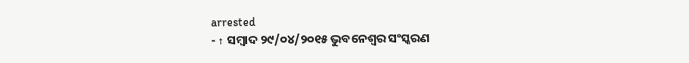arrested
- ↑ ସମ୍ବାଦ ୨୯/୦୪/୨୦୧୫ ଭୁବନେଶ୍ୱର ସଂସ୍କରଣ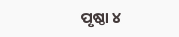ପୃଷ୍ଠା ୪